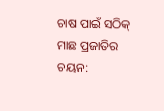ଚାଷ ପାଇଁ ସଠିକ୍ ମାଛ ପ୍ରଜାତିର ଚୟନ: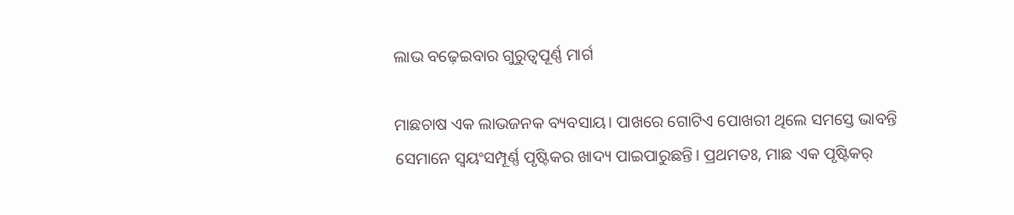ଲାଭ ବଢ଼େଇବାର ଗୁରୁତ୍ୱପୂର୍ଣ୍ଣ ମାର୍ଗ

ମାଛଚାଷ ଏକ ଲାଭଜନକ ବ୍ୟବସାୟ। ପାଖରେ ଗୋଟିଏ ପୋଖରୀ ଥିଲେ ସମସ୍ତେ ଭାବନ୍ତି ସେମାନେ ସ୍ୱୟଂସମ୍ପୂର୍ଣ୍ଣ ପୃଷ୍ଟିକର ଖାଦ୍ୟ ପାଇପାରୁଛନ୍ତି। ପ୍ରଥମତଃ, ମାଛ ଏକ ପୃଷ୍ଟିକର୍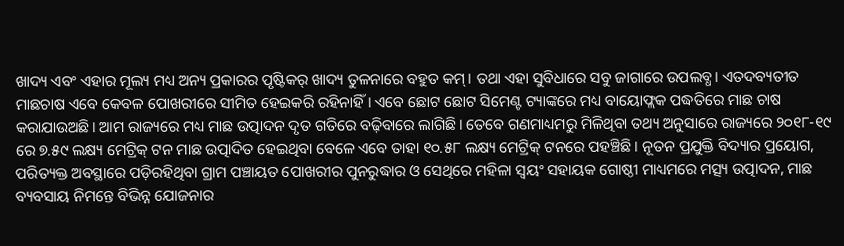ଖାଦ୍ୟ ଏବଂ ଏହାର ମୂଲ୍ୟ ମଧ୍ୟ ଅନ୍ୟ ପ୍ରକାରର ପୃଷ୍ଟିକର୍ ଖାଦ୍ୟ ତୁଳନାରେ ବହୁତ କମ୍। ତଥା ଏହା ସୁବିଧାରେ ସବୁ ଜାଗାରେ ଉପଲବ୍ଧ। ଏତଦବ୍ୟତୀତ ମାଛଚାଷ ଏବେ କେବଳ ପୋଖରୀରେ ସୀମିତ ହେଇକରି ରହିନାହିଁ। ଏବେ ଛୋଟ ଛୋଟ ସିମେଣ୍ଟ ଟ୍ୟାଙ୍କରେ ମଧ୍ୟ ବାୟୋଫ୍ଲକ ପଦ୍ଧତିରେ ମାଛ ଚାଷ କରାଯାଉଅଛି। ଆମ ରାଜ୍ୟରେ ମଧ୍ୟ ମାଛ ଉତ୍ପାଦନ ଦୃତ ଗତିରେ ବଢ଼ିବାରେ ଲାଗିଛି। ତେବେ ଗଣମାଧ୍ୟମରୁ ମିଳିଥିବା ତଥ୍ୟ ଅନୁସାରେ ରାଜ୍ୟରେ ୨୦୧୮-୧୯ ରେ ୭.୫୯ ଲକ୍ଷ୍ୟ ମେଟ୍ରିକ୍ ଟନ ମାଛ ଉତ୍ପାଦିତ ହେଇଥିବା ବେଳେ ଏବେ ତାହା ୧୦.୫୮ ଲକ୍ଷ୍ୟ ମେଟ୍ରିକ୍ ଟନରେ ପହଞ୍ଚିଛି। ନୂତନ ପ୍ରଯୁକ୍ତି ବିଦ୍ୟାର ପ୍ରୟୋଗ, ପରିତ୍ୟକ୍ତ ଅବସ୍ଥାରେ ପଡ଼ିରହିଥିବା ଗ୍ରାମ ପଞ୍ଚାୟତ ପୋଖରୀର ପୁନରୁଦ୍ଧାର ଓ ସେଥିରେ ମହିଳା ସ୍ଵୟଂ ସହାୟକ ଗୋଷ୍ଠୀ ମାଧ୍ୟମରେ ମତ୍ସ୍ୟ ଉତ୍ପାଦନ, ମାଛ ବ୍ୟବସାୟ ନିମନ୍ତେ ବିଭିନ୍ନ ଯୋଜନାର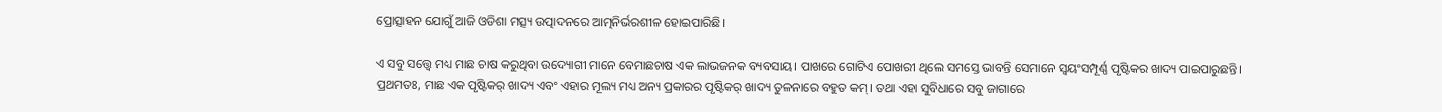ପ୍ରୋତ୍ସାହନ ଯୋଗୁଁ ଆଜି ଓଡିଶା ମତ୍ସ୍ୟ ଉତ୍ପାଦନରେ ଆତ୍ମନିର୍ଭରଶୀଳ ହୋଇପାରିଛି।

ଏ ସବୁ ସତ୍ତ୍ୱେ ମଧ୍ୟ ମାଛ ଚାଷ କରୁଥିବା ଉଦ୍ୟୋଗୀ ମାନେ ବେମାଛଚାଷ ଏକ ଲାଭଜନକ ବ୍ୟବସାୟ। ପାଖରେ ଗୋଟିଏ ପୋଖରୀ ଥିଲେ ସମସ୍ତେ ଭାବନ୍ତି ସେମାନେ ସ୍ୱୟଂସମ୍ପୂର୍ଣ୍ଣ ପୃଷ୍ଟିକର ଖାଦ୍ୟ ପାଇପାରୁଛନ୍ତି। ପ୍ରଥମତଃ, ମାଛ ଏକ ପୃଷ୍ଟିକର୍ ଖାଦ୍ୟ ଏବଂ ଏହାର ମୂଲ୍ୟ ମଧ୍ୟ ଅନ୍ୟ ପ୍ରକାରର ପୃଷ୍ଟିକର୍ ଖାଦ୍ୟ ତୁଳନାରେ ବହୁତ କମ୍। ତଥା ଏହା ସୁବିଧାରେ ସବୁ ଜାଗାରେ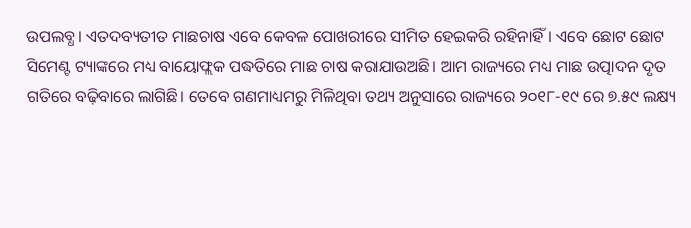ଉପଲବ୍ଧ। ଏତଦବ୍ୟତୀତ ମାଛଚାଷ ଏବେ କେବଳ ପୋଖରୀରେ ସୀମିତ ହେଇକରି ରହିନାହିଁ। ଏବେ ଛୋଟ ଛୋଟ ସିମେଣ୍ଟ ଟ୍ୟାଙ୍କରେ ମଧ୍ୟ ବାୟୋଫ୍ଲକ ପଦ୍ଧତିରେ ମାଛ ଚାଷ କରାଯାଉଅଛି। ଆମ ରାଜ୍ୟରେ ମଧ୍ୟ ମାଛ ଉତ୍ପାଦନ ଦୃତ ଗତିରେ ବଢ଼ିବାରେ ଲାଗିଛି। ତେବେ ଗଣମାଧ୍ୟମରୁ ମିଳିଥିବା ତଥ୍ୟ ଅନୁସାରେ ରାଜ୍ୟରେ ୨୦୧୮-୧୯ ରେ ୭.୫୯ ଲକ୍ଷ୍ୟ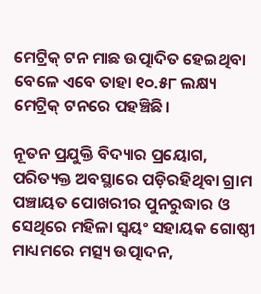ମେଟ୍ରିକ୍ ଟନ ମାଛ ଉତ୍ପାଦିତ ହେଇଥିବା ବେଳେ ଏବେ ତାହା ୧୦.୫୮ ଲକ୍ଷ୍ୟ ମେଟ୍ରିକ୍ ଟନରେ ପହଞ୍ଚିଛି।

ନୂତନ ପ୍ରଯୁକ୍ତି ବିଦ୍ୟାର ପ୍ରୟୋଗ, ପରିତ୍ୟକ୍ତ ଅବସ୍ଥାରେ ପଡ଼ିରହିଥିବା ଗ୍ରାମ ପଞ୍ଚାୟତ ପୋଖରୀର ପୁନରୁଦ୍ଧାର ଓ ସେଥିରେ ମହିଳା ସ୍ଵୟଂ ସହାୟକ ଗୋଷ୍ଠୀ ମାଧ୍ୟମରେ ମତ୍ସ୍ୟ ଉତ୍ପାଦନ,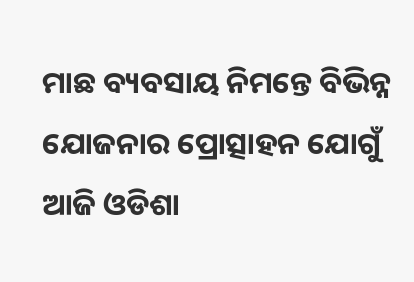ମାଛ ବ୍ୟବସାୟ ନିମନ୍ତେ ବିଭିନ୍ନ ଯୋଜନାର ପ୍ରୋତ୍ସାହନ ଯୋଗୁଁ ଆଜି ଓଡିଶା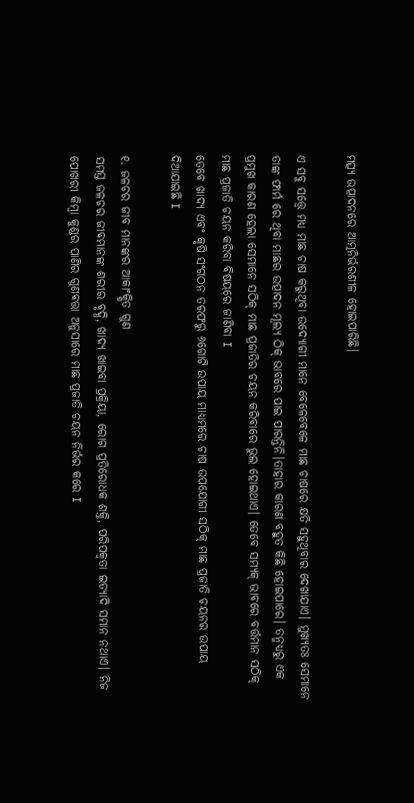ମତ୍ସ୍ୟ ଉତ୍ପାଦନରେ ଆତ୍ମନିର୍ଭରଶୀଳ ହୋଇପାରିଛି।

ଏ ସବୁ ସତ୍ତ୍ୱେ ମଧ୍ୟ ମାଛ ଚାଷ କରୁଥିବା ଉଦ୍ୟୋଗୀ ମାନେ ବେଳେବେଳେ ମାଛ ଚାଷରେ କ୍ଷତି ସହୁଥିବାର ଦେଖାଯାଏ। ମୁଖ୍ୟତଃ ସେମାନେ ତାଙ୍କ ଫାର୍ମ ରେ ଥିବା ମାଛର ଉତ୍ପାଦନ ମୂଲ୍ୟ ଠିକ୍ ଭାବରେ ପାଇ ପାରନ୍ତିନି।ତାହାର କାରଣ ବହୁତ କିଛି ହୋଇପାରେ। ତନ୍ମଧ୍ୟରୁ ଏକ ପ୍ରମୁଖ କାରଣ ହେଲା ସେମାନେ ସଠିକ୍ ମାଛ ପ୍ରଜାତିର ଚୟନ କରିବାରେ ଭୁଲ ହୋଇଥାଏ। ତେବେ ସମ୍ୟକ୍ ଭାବରେ ବର୍ତ୍ତମାନ ସଠିକ୍ ମାଛ ପ୍ରଜାତି ଚୟନ କରିବା ବିଷୟରେ ଜାଣିବା I
ତେବେ ଖାଦ୍ୟ ଏବଂ କୃଷି ସଂଗଠନ ତରଫରୁ ୬ଗୋଟି ଉପାୟ ମାଧ୍ୟମରେ ଚାଷ ଉପଯୋଗୀ ସଠିକ୍ ମାଛ ପ୍ରଜାତି ଚୟନର ଉପାୟ ଦିଆଯାଇଛି I

୧. ଜଳଚର ଜୀବ ମାନଙ୍କର ଆକାଂକ୍ଷିତ ଗୁଣ
ସମସ୍ତ ଜଳଚର ଜୀବମାନଙ୍କ ଶରୀର ବୃଦ୍ଧି, ଖାଦ୍ୟ ଖାଇବା ପ୍ରକ୍ରିୟା, ରୋଗ ପ୍ରତିରୋଧକ ଶକ୍ତି, ପରିପକ୍ୱତା ଇତ୍ୟାଦି ସମାନ ନଥାଏ। ନିଜ ପୋଖରୀ କିମ୍ବା କୁଣ୍ଡର ପାଣିର ଗୁଣବତ୍ତା ଅନୁସାରେ ମାଛ ପ୍ରଜାତି ଚୟନ ନିର୍ଭର କରେ I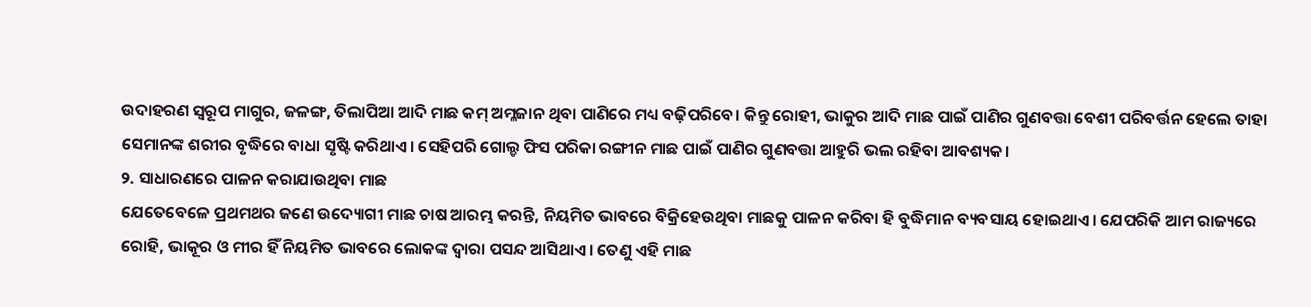ଉଦାହରଣ ସ୍ୱରୂପ ମାଗୁର, ଜଳଙ୍ଗ, ତିଲାପିଆ ଆଦି ମାଛ କମ୍ ଅମ୍ଳଜାନ ଥିବା ପାଣିରେ ମଧ୍ୟ ବଢ଼ିପରିବେ। କିନ୍ତୁ ରୋହୀ, ଭାକୁର ଆଦି ମାଛ ପାଇଁ ପାଣିର ଗୁଣବତ୍ତା ବେଶୀ ପରିବର୍ତ୍ତନ ହେଲେ ତାହା ସେମାନଙ୍କ ଶରୀର ବୃଦ୍ଧିରେ ବାଧା ସୃଷ୍ଟି କରିଥାଏ। ସେହିପରି ଗୋଲ୍ଡ ଫିସ ପରିକା ରଙ୍ଗୀନ ମାଛ ପାଇଁ ପାଣିର ଗୁଣବତ୍ତା ଆହୁରି ଭଲ ରହିବା ଆବଶ୍ୟକ।
୨. ସାଧାରଣରେ ପାଳନ କରାଯାଉଥିବା ମାଛ
ଯେତେବେଳେ ପ୍ରଥମଥର ଜଣେ ଉଦ୍ୟୋଗୀ ମାଛ ଚାଷ ଆରମ୍ଭ କରନ୍ତି, ନିୟମିତ ଭାବରେ ବିକ୍ରିହେଉଥିବା ମାଛକୁ ପାଳନ କରିବା ହି ବୁଦ୍ଧିମାନ ବ୍ୟବସାୟ ହୋଇଥାଏ। ଯେପରିକି ଆମ ରାଜ୍ୟରେ ରୋହି, ଭାକୂର ଓ ମୀର ହିଁ ନିୟମିତ ଭାବରେ ଲୋକଙ୍କ ଦ୍ବାରା ପସନ୍ଦ ଆସିଥାଏ। ତେଣୁ ଏହି ମାଛ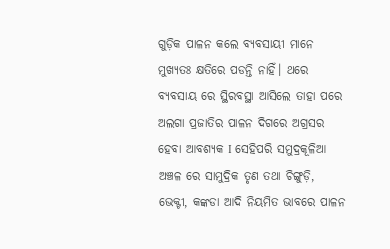ଗୁଡ଼ିକ ପାଳନ କଲେ ବ୍ୟବସାୟୀ ମାନେ ମୁଖ୍ୟତଃ କ୍ଷତିରେ ପଡନ୍ତି ନାହିଁ। ଥରେ ବ୍ୟବସାୟ ରେ ସ୍ଥିରବସ୍ଥା ଆସିଲେ ତାହା ପରେ ଅଲଗା ପ୍ରଜାତିର ପାଳନ ଦିଗରେ ଅଗ୍ରସର ହେବା ଆବଶ୍ୟକ I ସେହିପରି ସମୁଦ୍ରକୂଳିଆ ଅଞ୍ଚଳ ରେ ସାମୁଦ୍ରିକ ତୃଣ ତଥା ଚିଙ୍ଗୁଡ଼ି, ଭେକ୍ଟୀ, କଙ୍କଡା ଆଦି ନିୟମିତ ଭାବରେ ପାଳନ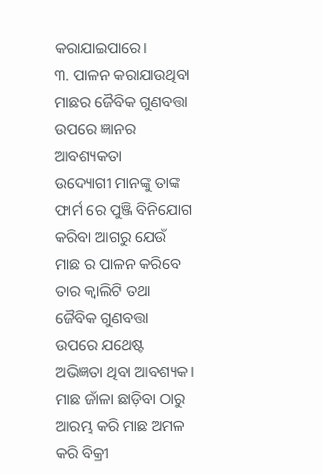କରାଯାଇପାରେ।
୩. ପାଳନ କରାଯାଉଥିବା ମାଛର ଜୈବିକ ଗୁଣବତ୍ତା ଉପରେ ଜ୍ଞାନର ଆବଶ୍ୟକତା
ଉଦ୍ୟୋଗୀ ମାନଙ୍କୁ ତାଙ୍କ ଫାର୍ମ ରେ ପୁଞ୍ଜି ବିନିଯୋଗ କରିବା ଆଗରୁ ଯେଉଁ ମାଛ ର ପାଳନ କରିବେ ତାର କ୍ୱାଲିଟି ତଥା ଜୈବିକ ଗୁଣବତ୍ତା ଉପରେ ଯଥେଷ୍ଟ ଅଭିଜ୍ଞତା ଥିବା ଆବଶ୍ୟକ। ମାଛ ଜାଁଳା ଛାଡ଼ିବା ଠାରୁ ଆରମ୍ଭ କରି ମାଛ ଅମଳ କରି ବିକ୍ରୀ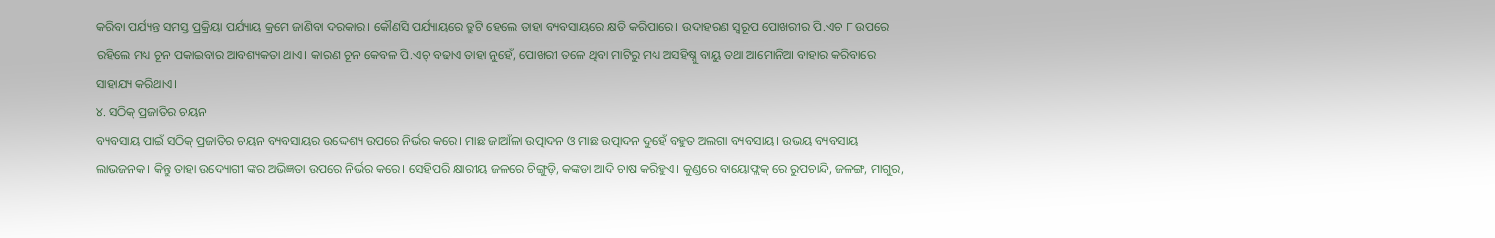କରିବା ପର୍ଯ୍ୟନ୍ତ ସମସ୍ତ ପ୍ରକ୍ରିୟା ପର୍ଯ୍ୟାୟ କ୍ରମେ ଜାଣିବା ଦରକାର। କୌଣସି ପର୍ଯ୍ୟାୟରେ ତ୍ରୁଟି ହେଲେ ତାହା ବ୍ୟବସାୟରେ କ୍ଷତି କରିପାରେ। ଉଦାହରଣ ସ୍ୱରୂପ ପୋଖରୀର ପି.ଏଚ ୮ ଉପରେ ରହିଲେ ମଧ୍ୟ ଚୂନ ପକାଇବାର ଆବଶ୍ୟକତା ଥାଏ। କାରଣ ଚୂନ କେବଳ ପି.ଏଚ୍ ବଢାଏ ତାହା ନୁହେଁ, ପୋଖରୀ ତଳେ ଥିବା ମାଟିରୁ ମଧ୍ୟ ଅସହିଷ୍ନୁ ବାୟୁ ତଥା ଆମୋନିଆ ବାହାର କରିବାରେ ସାହାଯ୍ୟ କରିଥାଏ।
୪. ସଠିକ୍ ପ୍ରଜାତିର ଚୟନ
ବ୍ୟବସାୟ ପାଇଁ ସଠିକ୍ ପ୍ରଜାତିର ଚୟନ ବ୍ୟବସାୟର ଉଦ୍ଦେଶ୍ୟ ଉପରେ ନିର୍ଭର କରେ। ମାଛ ଜାଆଁଳା ଉତ୍ପାଦନ ଓ ମାଛ ଉତ୍ପାଦନ ଦୁହେଁ ବହୁତ ଅଲଗା ବ୍ୟବସାୟ। ଉଭୟ ବ୍ୟବସାୟ ଲାଭଜନକ। କିନ୍ତୁ ତାହା ଉଦ୍ୟୋଗୀ ଙ୍କର ଅଭିଜ୍ଞତା ଉପରେ ନିର୍ଭର କରେ। ସେହିପରି କ୍ଷାରୀୟ ଜଳରେ ଚିଙ୍ଗୁଡ଼ି, କଙ୍କଡା ଆଦି ଚାଷ କରିହୁଏ। କୁଣ୍ଡରେ ବାୟୋଫ୍ଲକ୍ ରେ ରୁପଚାନ୍ଦି, ଜଳଙ୍ଗ, ମାଗୁର,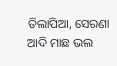ତିଲାପିଆ, ସେରଣା ଆଦି ମାଛ ଭଲ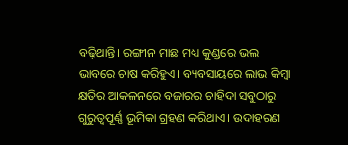ବଢ଼ିଥାନ୍ତି। ରଙ୍ଗୀନ ମାଛ ମଧ୍ୟ କୁଣ୍ଡରେ ଭଲ ଭାବରେ ଚାଷ କରିହୁଏ। ବ୍ୟବସାୟରେ ଲାଭ କିମ୍ବା କ୍ଷତିର ଆକଳନରେ ବଜାରର ଚାହିଦା ସବୁଠାରୁ ଗୁରୁତ୍ୱପୂର୍ଣ୍ଣ ଭୂମିକା ଗ୍ରହଣ କରିଥାଏ। ଉଦାହରଣ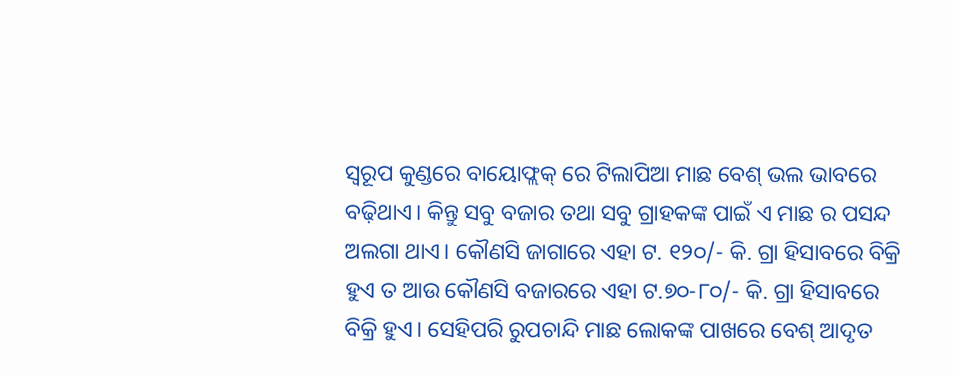ସ୍ୱରୂପ କୁଣ୍ଡରେ ବାୟୋଫ୍ଲକ୍ ରେ ଟିଲାପିଆ ମାଛ ବେଶ୍ ଭଲ ଭାବରେ ବଢ଼ିଥାଏ। କିନ୍ତୁ ସବୁ ବଜାର ତଥା ସବୁ ଗ୍ରାହକଙ୍କ ପାଇଁ ଏ ମାଛ ର ପସନ୍ଦ ଅଲଗା ଥାଏ। କୌଣସି ଜାଗାରେ ଏହା ଟ. ୧୨୦/- କି. ଗ୍ରା ହିସାବରେ ବିକ୍ରି ହୁଏ ତ ଆଉ କୌଣସି ବଜାରରେ ଏହା ଟ.୭୦-୮୦/- କି. ଗ୍ରା ହିସାବରେ ବିକ୍ରି ହୁଏ। ସେହିପରି ରୁପଚାନ୍ଦି ମାଛ ଲୋକଙ୍କ ପାଖରେ ବେଶ୍ ଆଦୃତ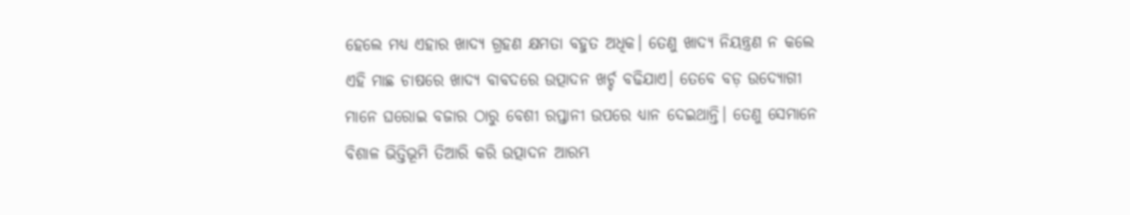ହେଲେ ମଧ୍ୟ ଏହାର ଖାଦ୍ୟ ଗ୍ରହଣ କ୍ଷମତା ବହୁତ ଅଧିକ। ତେଣୁ ଖାଦ୍ୟ ନିୟନ୍ତ୍ରଣ ନ କଲେ ଏହି ମାଛ ଚାଷରେ ଖାଦ୍ୟ ବାବଦରେ ଉତ୍ପାଦନ ଖର୍ଚ୍ଚ ବଢିଯାଏ। ତେବେ ବଡ଼ ଉଦ୍ୟୋଗୀ ମାନେ ଘରୋଇ ବଜାର ଠାରୁ ବେଶୀ ରପ୍ତାନୀ ଉପରେ ଧ୍ୟାନ ଦେଇଥାନ୍ତି। ତେଣୁ ସେମାନେ ବିଶାଳ ଭିତ୍ତିଭୂମି ତିଆରି କରି ଉତ୍ପାଦନ ଆରମ୍ଭ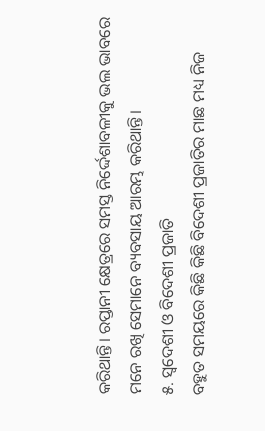କରିଥାନ୍ତି। ରପ୍ତାନୀ କ୍ଷେତ୍ରରେ ସମସ୍ତ ନିର୍ଦ୍ଦେଶାବଳୀକୁ ଭଲ ଭାବରେ ମନେ ରଖି ସେମାନେ ବ୍ୟବସାୟ ଆରମ୍ଭ କରିଥାନ୍ତି।
୫. ସ୍ୱଦେଶୀ ଓ ବିଦେଶୀ ପ୍ରଜାତି
ବହୁତ ସମୟରେ କିଛି କିଛି ବିଦେଶୀ ପ୍ରଜାତିର ମାଛ ମଧ୍ୟ ନିଜ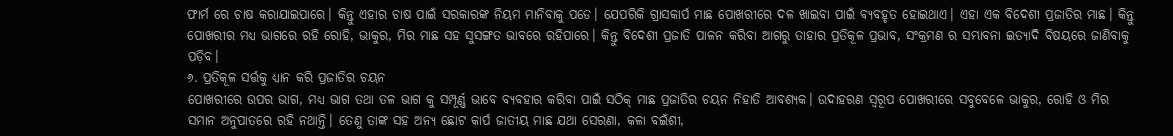ଫାର୍ମ ରେ ଚାଷ କରାଯାଇପାରେ। କିନ୍ତୁ ଏହାର ଚାଷ ପାଇଁ ସରକାରଙ୍କ ନିୟମ ମାନିବାକୁ ପଡେ। ଯେପରିକି ଗ୍ରାସକାର୍ପ ମାଛ ପୋଖରୀରେ ଦଳ ଖାଇବା ପାଇଁ ବ୍ୟବହୃତ ହୋଇଥାଏ। ଏହା ଏକ ବିଦେଶୀ ପ୍ରଜାତିର ମାଛ। କିନ୍ତୁ ପୋଖରୀର ମଧ୍ୟ ଭାଗରେ ରହି ରୋହି, ଭାକୁର, ମିର ମାଛ ସହ ସୁସଙ୍ଗତ ଭାବରେ ରହିପାରେ। କିନ୍ତୁ ବିଦେଶୀ ପ୍ରଜାତି ପାଳନ କରିବା ଆଗରୁ ତାହାର ପ୍ରତିକୂଳ ପ୍ରଭାବ, ସଂକ୍ରମଣ ର ସମ୍ଭାବନା ଇତ୍ୟାଦି ବିଷୟରେ ଜାଣିବାକୁ ପଡ଼ିବ।
୬. ପ୍ରତିକୂଳ ସର୍ତ୍ତକୁ ଧ୍ୟାନ କରି ପ୍ରଜାତିର ଚୟନ
ପୋଖରୀରେ ଉପର ଭାଗ, ମଧ୍ୟ ଭାଗ ତଥା ତଳ ଭାଗ କୁ ସମ୍ପୂର୍ଣ୍ଣ ଭାବେ ବ୍ୟବହାର କରିବା ପାଇଁ ସଠିକ୍ ମାଛ ପ୍ରଜାତିର ଚୟନ ନିହାତି ଆବଶ୍ୟକ। ଉଦାହରଣ ସ୍ୱରୂପ ପୋଖରୀରେ ସବୁବେଳେ ଭାକୁର, ରୋହି ଓ ମିର ସମାନ ଅନୁପାତରେ ରହି ନଥାନ୍ତି। ତେଣୁ ତାଙ୍କ ସହ ଅନ୍ୟ ଛୋଟ କାର୍ପ ଜାତୀୟ ମାଛ ଯଥା ସେରଣା, କଳା ବଇଁଶୀ,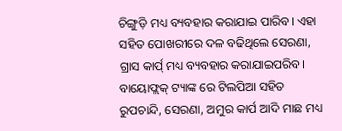ଚିଙ୍ଗୁଡ଼ି ମଧ୍ୟ ବ୍ୟବହାର କରାଯାଇ ପାରିବ। ଏହା ସହିତ ପୋଖରୀରେ ଦଳ ବଢିଥିଲେ ସେରଣା, ଗ୍ରାସ କାର୍ପ୍ ମଧ୍ୟ ବ୍ୟବହାର କରାଯାଇପରିବ। ବାୟୋଫ୍ଲକ୍ ଟ୍ୟାଙ୍କ ରେ ଟିଲପିଆ ସହିତ ରୁପଚାନ୍ଦି, ସେରଣା, ଅମୁର କାର୍ପ ଆଦି ମାଛ ମଧ୍ୟ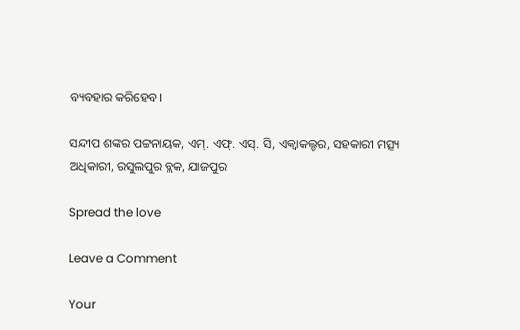ବ୍ୟବହାର କରିହେବ।

ସନ୍ଦୀପ ଶଙ୍କର ପଟ୍ଟନାୟକ, ଏମ୍. ଏଫ୍. ଏସ୍. ସି, ଏକ୍ୱାକଲ୍ଚର, ସହକାରୀ ମତ୍ସ୍ୟ ଅଧିକାରୀ, ରସୁଲପୁର ବ୍ଲକ, ଯାଜପୁର

Spread the love

Leave a Comment

Your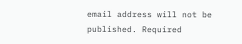email address will not be published. Required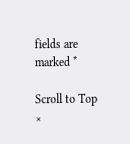fields are marked *

Scroll to Top
×